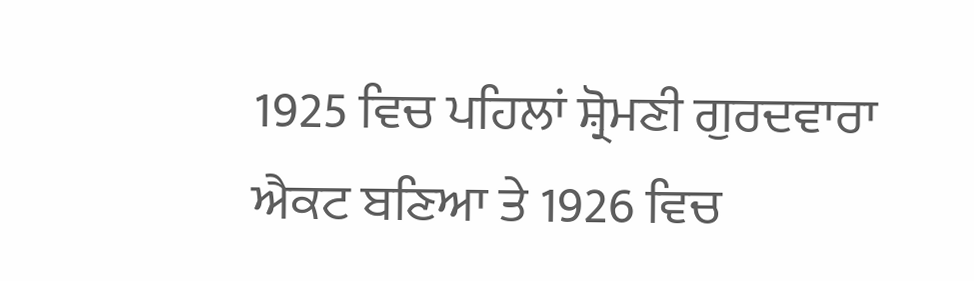1925 ਵਿਚ ਪਹਿਲਾਂ ਸ਼੍ਰੋਮਣੀ ਗੁਰਦਵਾਰਾ ਐਕਟ ਬਣਿਆ ਤੇ 1926 ਵਿਚ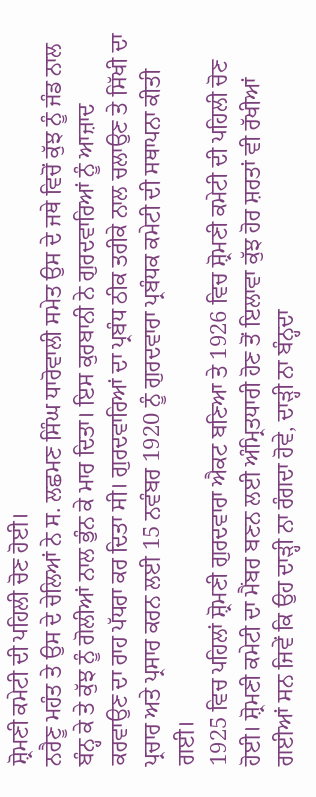ਸ਼੍ਰੋਮਣੀ ਕਮੇਟੀ ਦੀ ਪਹਿਲੀ ਚੋਣ ਹੋਈ।
ਨਰੈਣੂ ਮਹੰਤ ਤੇ ਉਸ ਦੇ ਚੇਲਿਆਂ ਨੇ ਸ. ਲਛਮਣ ਸਿੰਘ ਧਾਰੋਵਾਲੀ ਸਮੇਤ ਉਸ ਦੇ ਜਥੇ ਵਿਚੋਂ ਕੁੱਝ ਨੂੰ ਜੰਡ ਨਾਲ ਬੰਨ੍ਹ ਕੇ ਤੇ ਕੁੱਝ ਨੂੰ ਗੋਲੀਆਂ ਨਾਲ ਭੁੰਨ ਕੇ ਮਾਰ ਦਿਤਾ। ਇਸ ਕੁਰਬਾਨੀ ਨੇ ਗੁਰਦਵਾਰਿਆਂ ਨੂੰ ਆਜ਼ਾਦ ਕਰਵਾਉਣ ਦਾ ਰਾਹ ਪੱਧਰਾ ਕਰ ਦਿਤਾ ਸੀ। ਗੁਰਦਵਾਰਿਆਂ ਦਾ ਪ੍ਰਬੰਧ ਠੀਕ ਤਰੀਕੇ ਨਾਲ ਚਲਾਉਣ ਤੇ ਸਿੱਖੀ ਦਾ ਪ੍ਰਚਾਰ ਅਤੇ ਪ੍ਰਸਾਰ ਕਰਨ ਲਈ 15 ਨਵੰਬਰ 1920 ਨੂੰ ਗੁਰਦਵਾਰਾ ਪ੍ਰਬੰਧਕ ਕਮੇਟੀ ਦੀ ਸਥਾਪਨਾ ਕੀਤੀ ਗਈ।
1925 ਵਿਚ ਪਹਿਲਾਂ ਸ਼੍ਰੋਮਣੀ ਗੁਰਦਵਾਰਾ ਐਕਟ ਬਣਿਆ ਤੇ 1926 ਵਿਚ ਸ਼੍ਰੋਮਣੀ ਕਮੇਟੀ ਦੀ ਪਹਿਲੀ ਚੋਣ ਹੋਈ। ਸ਼੍ਰੋਮਣੀ ਕਮੇਟੀ ਦਾ ਮੈਂਬਰ ਬਣਨ ਲਈ ਅੰਮ੍ਰਿਤਧਾਰੀ ਹੋਣ ਤੋਂ ਇਲਾਵਾ ਕੁੱਝ ਹੋਰ ਸ਼ਰਤਾਂ ਵੀ ਰੱਖੀਆਂ ਗਈਆਂ ਸਨ ਜਿਵੇਂ ਕਿ ਉਹ ਦਾੜ੍ਹੀ ਨਾ ਰੰਗਦਾ ਹੋਵੇ, ਦਾੜ੍ਹੀ ਨਾ ਬੰਨ੍ਹਦਾ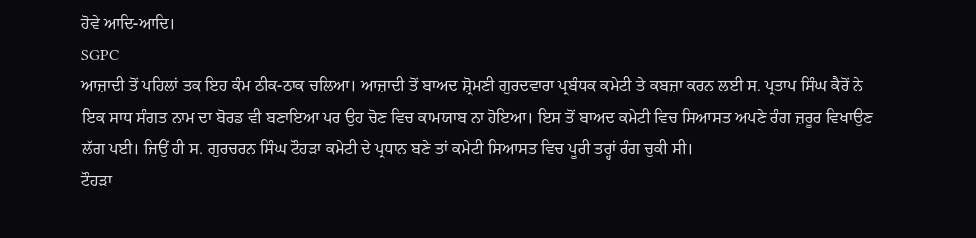ਹੋਵੇ ਆਦਿ-ਆਦਿ।
SGPC
ਆਜ਼ਾਦੀ ਤੋਂ ਪਹਿਲਾਂ ਤਕ ਇਹ ਕੰਮ ਠੀਕ-ਠਾਕ ਚਲਿਆ। ਆਜ਼ਾਦੀ ਤੋਂ ਬਾਅਦ ਸ਼੍ਰੋਮਣੀ ਗੁਰਦਵਾਰਾ ਪ੍ਰਬੰਧਕ ਕਮੇਟੀ ਤੇ ਕਬਜ਼ਾ ਕਰਨ ਲਈ ਸ. ਪ੍ਰਤਾਪ ਸਿੰਘ ਕੈਰੋਂ ਨੇ ਇਕ ਸਾਧ ਸੰਗਤ ਨਾਮ ਦਾ ਬੋਰਡ ਵੀ ਬਣਾਇਆ ਪਰ ਉਹ ਚੋਣ ਵਿਚ ਕਾਮਯਾਬ ਨਾ ਹੋਇਆ। ਇਸ ਤੋਂ ਬਾਅਦ ਕਮੇਟੀ ਵਿਚ ਸਿਆਸਤ ਅਪਣੇ ਰੰਗ ਜ਼ਰੂਰ ਵਿਖਾਉਣ ਲੱਗ ਪਈ। ਜਿਉਂ ਹੀ ਸ. ਗੁਰਚਰਨ ਸਿੰਘ ਟੌਹੜਾ ਕਮੇਟੀ ਦੇ ਪ੍ਰਧਾਨ ਬਣੇ ਤਾਂ ਕਮੇਟੀ ਸਿਆਸਤ ਵਿਚ ਪੂਰੀ ਤਰ੍ਹਾਂ ਰੰਗ ਚੁਕੀ ਸੀ।
ਟੌਹੜਾ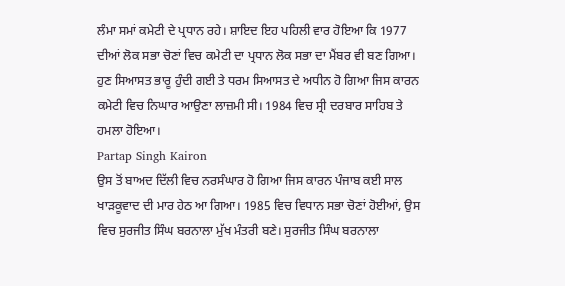ਲੰਮਾ ਸਮਾਂ ਕਮੇਟੀ ਦੇ ਪ੍ਰਧਾਨ ਰਹੇ। ਸ਼ਾਇਦ ਇਹ ਪਹਿਲੀ ਵਾਰ ਹੋਇਆ ਕਿ 1977 ਦੀਆਂ ਲੋਕ ਸਭਾ ਚੋਣਾਂ ਵਿਚ ਕਮੇਟੀ ਦਾ ਪ੍ਰਧਾਨ ਲੋਕ ਸਭਾ ਦਾ ਮੈਂਬਰ ਵੀ ਬਣ ਗਿਆ। ਹੁਣ ਸਿਆਸਤ ਭਾਰੂ ਹੁੰਦੀ ਗਈ ਤੇ ਧਰਮ ਸਿਆਸਤ ਦੇ ਅਧੀਨ ਹੋ ਗਿਆ ਜਿਸ ਕਾਰਨ ਕਮੇਟੀ ਵਿਚ ਨਿਘਾਰ ਆਉਣਾ ਲਾਜ਼ਮੀ ਸੀ। 1984 ਵਿਚ ਸ੍ਰੀ ਦਰਬਾਰ ਸਾਹਿਬ ਤੇ ਹਮਲਾ ਹੋਇਆ।
Partap Singh Kairon
ਉਸ ਤੋਂ ਬਾਅਦ ਦਿੱਲੀ ਵਿਚ ਨਰਸੰਘਾਰ ਹੋ ਗਿਆ ਜਿਸ ਕਾਰਨ ਪੰਜਾਬ ਕਈ ਸਾਲ ਖਾੜਕੂਵਾਦ ਦੀ ਮਾਰ ਹੇਠ ਆ ਗਿਆ। 1985 ਵਿਚ ਵਿਧਾਨ ਸਭਾ ਚੋਣਾਂ ਹੋਈਆਂ, ਉਸ ਵਿਚ ਸੁਰਜੀਤ ਸਿੰਘ ਬਰਨਾਲਾ ਮੁੱਖ ਮੰਤਰੀ ਬਣੇ। ਸੁਰਜੀਤ ਸਿੰਘ ਬਰਨਾਲਾ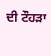ਦੀ ਟੌਹੜਾ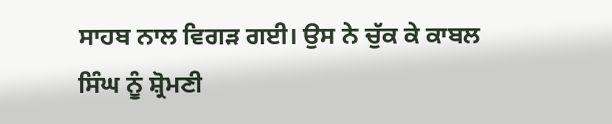ਸਾਹਬ ਨਾਲ ਵਿਗੜ ਗਈ। ਉਸ ਨੇ ਚੁੱਕ ਕੇ ਕਾਬਲ ਸਿੰਘ ਨੂੰ ਸ਼੍ਰੋਮਣੀ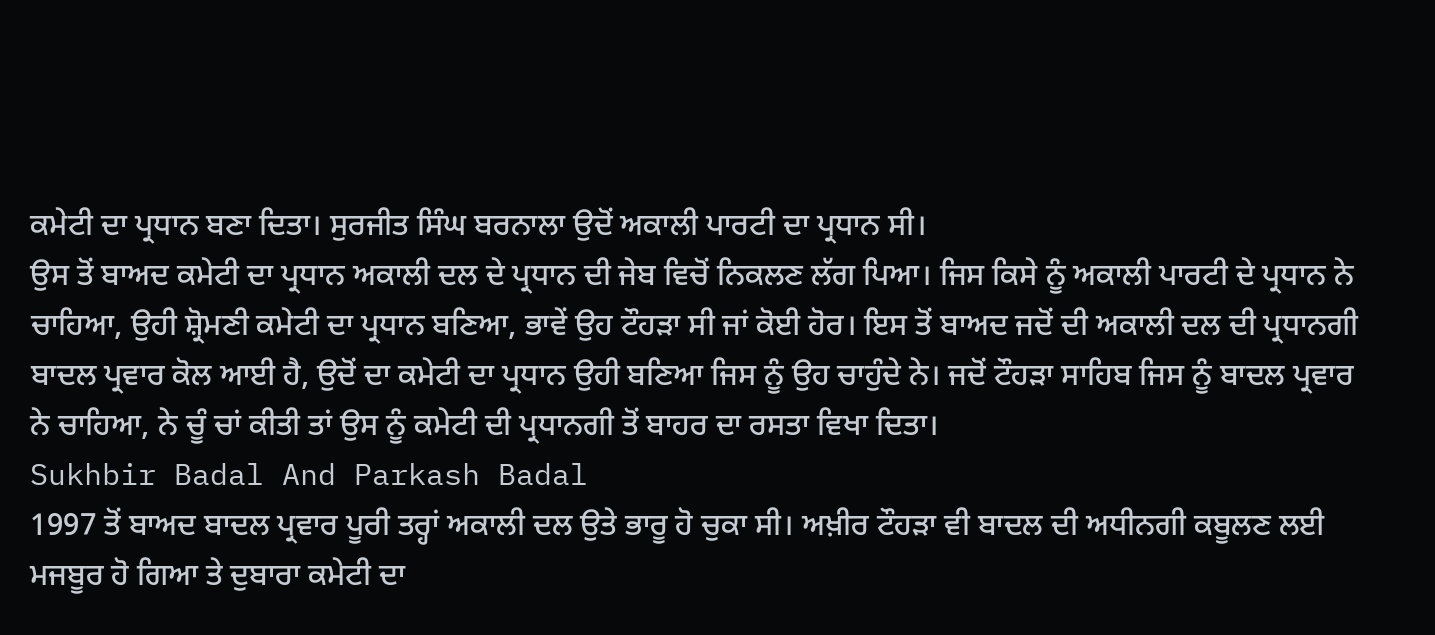ਕਮੇਟੀ ਦਾ ਪ੍ਰਧਾਨ ਬਣਾ ਦਿਤਾ। ਸੁਰਜੀਤ ਸਿੰਘ ਬਰਨਾਲਾ ਉਦੋਂ ਅਕਾਲੀ ਪਾਰਟੀ ਦਾ ਪ੍ਰਧਾਨ ਸੀ।
ਉਸ ਤੋਂ ਬਾਅਦ ਕਮੇਟੀ ਦਾ ਪ੍ਰਧਾਨ ਅਕਾਲੀ ਦਲ ਦੇ ਪ੍ਰਧਾਨ ਦੀ ਜੇਬ ਵਿਚੋਂ ਨਿਕਲਣ ਲੱਗ ਪਿਆ। ਜਿਸ ਕਿਸੇ ਨੂੰ ਅਕਾਲੀ ਪਾਰਟੀ ਦੇ ਪ੍ਰਧਾਨ ਨੇ ਚਾਹਿਆ, ਉਹੀ ਸ਼੍ਰੋਮਣੀ ਕਮੇਟੀ ਦਾ ਪ੍ਰਧਾਨ ਬਣਿਆ, ਭਾਵੇਂ ਉਹ ਟੌਹੜਾ ਸੀ ਜਾਂ ਕੋਈ ਹੋਰ। ਇਸ ਤੋਂ ਬਾਅਦ ਜਦੋਂ ਦੀ ਅਕਾਲੀ ਦਲ ਦੀ ਪ੍ਰਧਾਨਗੀ ਬਾਦਲ ਪ੍ਰਵਾਰ ਕੋਲ ਆਈ ਹੈ, ਉਦੋਂ ਦਾ ਕਮੇਟੀ ਦਾ ਪ੍ਰਧਾਨ ਉਹੀ ਬਣਿਆ ਜਿਸ ਨੂੰ ਉਹ ਚਾਹੁੰਦੇ ਨੇ। ਜਦੋਂ ਟੌਹੜਾ ਸਾਹਿਬ ਜਿਸ ਨੂੰ ਬਾਦਲ ਪ੍ਰਵਾਰ ਨੇ ਚਾਹਿਆ, ਨੇ ਚੂੰ ਚਾਂ ਕੀਤੀ ਤਾਂ ਉਸ ਨੂੰ ਕਮੇਟੀ ਦੀ ਪ੍ਰਧਾਨਗੀ ਤੋਂ ਬਾਹਰ ਦਾ ਰਸਤਾ ਵਿਖਾ ਦਿਤਾ।
Sukhbir Badal And Parkash Badal
1997 ਤੋਂ ਬਾਅਦ ਬਾਦਲ ਪ੍ਰਵਾਰ ਪੂਰੀ ਤਰ੍ਹਾਂ ਅਕਾਲੀ ਦਲ ਉਤੇ ਭਾਰੂ ਹੋ ਚੁਕਾ ਸੀ। ਅਖ਼ੀਰ ਟੌਹੜਾ ਵੀ ਬਾਦਲ ਦੀ ਅਧੀਨਗੀ ਕਬੂਲਣ ਲਈ ਮਜਬੂਰ ਹੋ ਗਿਆ ਤੇ ਦੁਬਾਰਾ ਕਮੇਟੀ ਦਾ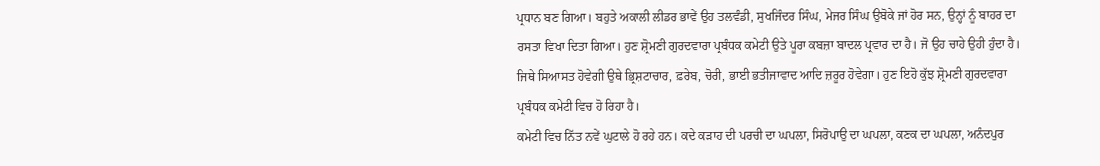ਪ੍ਰਧਾਨ ਬਣ ਗਿਆ। ਬਹੁਤੇ ਅਕਾਲੀ ਲੀਡਰ ਭਾਵੇਂ ਉਹ ਤਲਵੰਡੀ, ਸੁਖਜਿੰਦਰ ਸਿੰਘ, ਮੇਜਰ ਸਿੰਘ ਉਬੋਕੇ ਜਾਂ ਹੋਰ ਸਨ, ਉਨ੍ਹਾਂ ਨੂੰ ਬਾਹਰ ਦਾ ਰਸਤਾ ਵਿਖਾ ਦਿਤਾ ਗਿਆ। ਹੁਣ ਸ਼੍ਰੋਮਣੀ ਗੁਰਦਵਾਰਾ ਪ੍ਰਬੰਧਕ ਕਮੇਟੀ ਉਤੇ ਪੂਰਾ ਕਬਜ਼ਾ ਬਾਦਲ ਪ੍ਰਵਾਰ ਦਾ ਹੈ। ਜੋ ਉਹ ਚਾਹੇ ਉਹੀ ਹੁੰਦਾ ਹੈ। ਜਿਥੇ ਸਿਆਸਤ ਹੋਵੇਗੀ ਉਥੇ ਭ੍ਰਿਸ਼ਟਾਚਾਰ, ਫ਼ਰੇਬ, ਚੋਰੀ, ਭਾਈ ਭਤੀਜਾਵਾਦ ਆਦਿ ਜ਼ਰੂਰ ਹੋਵੇਗਾ। ਹੁਣ ਇਹੋ ਕੁੱਝ ਸ਼੍ਰੋਮਣੀ ਗੁਰਦਵਾਰਾ ਪ੍ਰਬੰਧਕ ਕਮੇਟੀ ਵਿਚ ਹੋ ਰਿਹਾ ਹੈ।
ਕਮੇਟੀ ਵਿਚ ਨਿੱਤ ਨਵੇਂ ਘੁਟਾਲੇ ਹੋ ਰਹੇ ਹਨ। ਕਦੇ ਕੜਾਹ ਦੀ ਪਰਚੀ ਦਾ ਘਪਲਾ, ਸਿਰੋਪਾਉ ਦਾ ਘਪਲਾ, ਕਣਕ ਦਾ ਘਪਲਾ, ਅਨੰਦਪੁਰ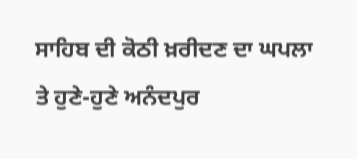ਸਾਹਿਬ ਦੀ ਕੋਠੀ ਖ਼ਰੀਦਣ ਦਾ ਘਪਲਾ ਤੇ ਹੁਣੇ-ਹੁਣੇ ਅਨੰਦਪੁਰ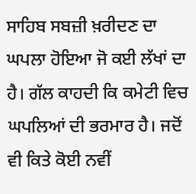ਸਾਹਿਬ ਸਬਜ਼ੀ ਖ਼ਰੀਦਣ ਦਾ ਘਪਲਾ ਹੋਇਆ ਜੋ ਕਈ ਲੱਖਾਂ ਦਾ ਹੈ। ਗੱਲ ਕਾਹਦੀ ਕਿ ਕਮੇਟੀ ਵਿਚ ਘਪਲਿਆਂ ਦੀ ਭਰਮਾਰ ਹੈ। ਜਦੋਂ ਵੀ ਕਿਤੇ ਕੋਈ ਨਵੀਂ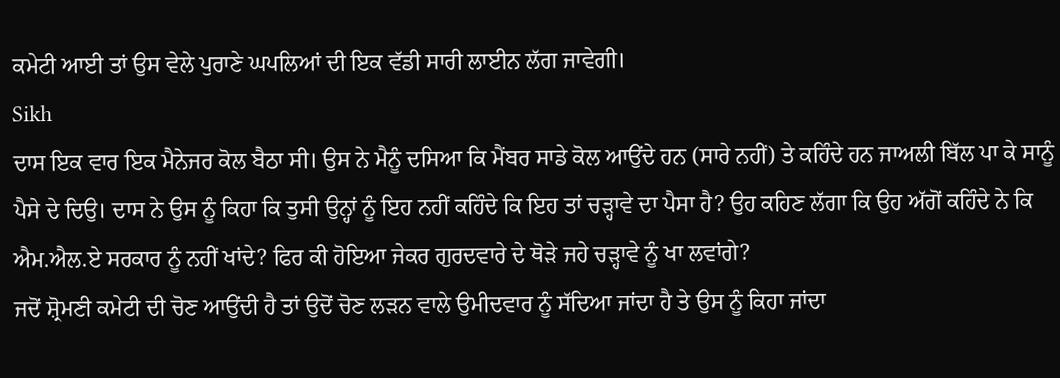ਕਮੇਟੀ ਆਈ ਤਾਂ ਉਸ ਵੇਲੇ ਪੁਰਾਣੇ ਘਪਲਿਆਂ ਦੀ ਇਕ ਵੱਡੀ ਸਾਰੀ ਲਾਈਨ ਲੱਗ ਜਾਵੇਗੀ।
Sikh
ਦਾਸ ਇਕ ਵਾਰ ਇਕ ਮੈਨੇਜਰ ਕੋਲ ਬੈਠਾ ਸੀ। ਉਸ ਨੇ ਮੈਨੂੰ ਦਸਿਆ ਕਿ ਮੈਂਬਰ ਸਾਡੇ ਕੋਲ ਆਉਂਦੇ ਹਨ (ਸਾਰੇ ਨਹੀਂ) ਤੇ ਕਹਿੰਦੇ ਹਨ ਜਾਅਲੀ ਬਿੱਲ ਪਾ ਕੇ ਸਾਨੂੰ ਪੈਸੇ ਦੇ ਦਿਉ। ਦਾਸ ਨੇ ਉਸ ਨੂੰ ਕਿਹਾ ਕਿ ਤੁਸੀ ਉਨ੍ਹਾਂ ਨੂੰ ਇਹ ਨਹੀਂ ਕਹਿੰਦੇ ਕਿ ਇਹ ਤਾਂ ਚੜ੍ਹਾਵੇ ਦਾ ਪੈਸਾ ਹੈ? ਉਹ ਕਹਿਣ ਲੱਗਾ ਕਿ ਉਹ ਅੱਗੋਂ ਕਹਿੰਦੇ ਨੇ ਕਿ ਐਮ.ਐਲ.ਏ ਸਰਕਾਰ ਨੂੰ ਨਹੀਂ ਖਾਂਦੇ? ਫਿਰ ਕੀ ਹੋਇਆ ਜੇਕਰ ਗੁਰਦਵਾਰੇ ਦੇ ਥੋੜੇ ਜਹੇ ਚੜ੍ਹਾਵੇ ਨੂੰ ਖਾ ਲਵਾਂਗੇ?
ਜਦੋਂ ਸ਼੍ਰੋਮਣੀ ਕਮੇਟੀ ਦੀ ਚੋਣ ਆਉਂਦੀ ਹੈ ਤਾਂ ਉਦੋਂ ਚੋਣ ਲੜਨ ਵਾਲੇ ਉਮੀਦਵਾਰ ਨੂੰ ਸੱਦਿਆ ਜਾਂਦਾ ਹੈ ਤੇ ਉਸ ਨੂੰ ਕਿਹਾ ਜਾਂਦਾ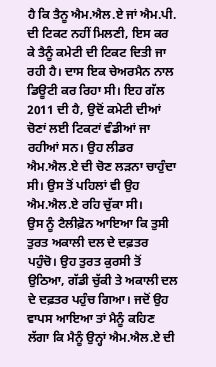ਹੈ ਕਿ ਤੈਨੂ ਐਮ.ਐਲ.ਏ ਜਾਂ ਐਮ.ਪੀ. ਦੀ ਟਿਕਟ ਨਹੀਂ ਮਿਲਣੀ, ਇਸ ਕਰ ਕੇ ਤੈਨੂੰ ਕਮੇਟੀ ਦੀ ਟਿਕਟ ਦਿਤੀ ਜਾ ਰਹੀ ਹੈ। ਦਾਸ ਇਕ ਚੇਅਰਮੈਨ ਨਾਲ ਡਿਊਟੀ ਕਰ ਰਿਹਾ ਸੀ। ਇਹ ਗੱਲ 2011 ਦੀ ਹੈ, ਉਦੋਂ ਕਮੇਟੀ ਦੀਆਂ ਚੋਣਾਂ ਲਈ ਟਿਕਟਾਂ ਵੰਡੀਆਂ ਜਾ ਰਹੀਆਂ ਸਨ। ਉਹ ਲੀਡਰ ਐਮ.ਐਲ.ਏ ਦੀ ਚੋਣ ਲੜਨਾ ਚਾਹੁੰਦਾ ਸੀ। ਉਸ ਤੋਂ ਪਹਿਲਾਂ ਵੀ ਉਹ ਐਮ.ਐਲ.ਏ ਰਹਿ ਚੁੱਕਾ ਸੀ।
ਉਸ ਨੂੰ ਟੈਲੀਫ਼ੋਨ ਆਇਆ ਕਿ ਤੁਸੀ ਤੁਰਤ ਅਕਾਲੀ ਦਲ ਦੇ ਦਫ਼ਤਰ ਪਹੁੰਚੋ। ਉਹ ਤੁਰਤ ਕੁਰਸੀ ਤੋਂ ਉਠਿਆ, ਗੱਡੀ ਚੁੱਕੀ ਤੇ ਅਕਾਲੀ ਦਲ ਦੇ ਦਫ਼ਤਰ ਪਹੁੰਚ ਗਿਆ। ਜਦੋਂ ਉਹ ਵਾਪਸ ਆਇਆ ਤਾਂ ਮੈਨੂੰ ਕਹਿਣ ਲੱਗਾ ਕਿ ਮੈਨੂੰ ਉਨ੍ਹਾਂ ਐਮ.ਐਲ.ਏ ਦੀ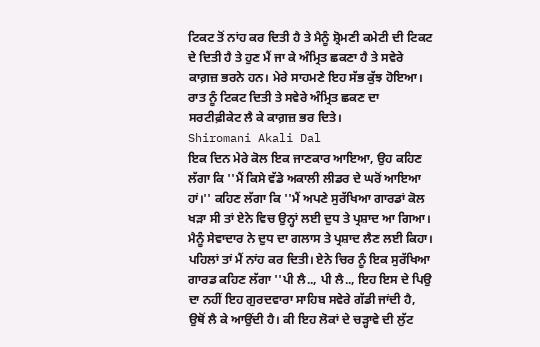ਟਿਕਟ ਤੋਂ ਨਾਂਹ ਕਰ ਦਿਤੀ ਹੈ ਤੇ ਮੈਨੂੰ ਸ਼੍ਰੋਮਣੀ ਕਮੇਟੀ ਦੀ ਟਿਕਟ ਦੇ ਦਿਤੀ ਹੈ ਤੇ ਹੁਣ ਮੈਂ ਜਾ ਕੇ ਅੰਮ੍ਰਿਤ ਛਕਣਾ ਹੈ ਤੇ ਸਵੇਰੇ ਕਾਗ਼ਜ਼ ਭਰਨੇ ਹਨ। ਮੇਰੇ ਸਾਹਮਣੇ ਇਹ ਸੱਭ ਕੁੱਝ ਹੋਇਆ। ਰਾਤ ਨੂੰ ਟਿਕਟ ਦਿਤੀ ਤੇ ਸਵੇਰੇ ਅੰਮ੍ਰਿਤ ਛਕਣ ਦਾ ਸਰਟੀਫ਼ੀਕੇਟ ਲੈ ਕੇ ਕਾਗ਼ਜ਼ ਭਰ ਦਿਤੇ।
Shiromani Akali Dal
ਇਕ ਦਿਨ ਮੇਰੇ ਕੋਲ ਇਕ ਜਾਣਕਾਰ ਆਇਆ, ਉਹ ਕਹਿਣ ਲੱਗਾ ਕਿ ''ਮੈਂ ਕਿਸੇ ਵੱਡੇ ਅਕਾਲੀ ਲੀਡਰ ਦੇ ਘਰੋਂ ਆਇਆ ਹਾਂ।'' ਕਹਿਣ ਲੱਗਾ ਕਿ ''ਮੈਂ ਅਪਣੇ ਸੁਰੱਖਿਆ ਗਾਰਡਾਂ ਕੋਲ ਖੜਾ ਸੀ ਤਾਂ ਏਨੇ ਵਿਚ ਉਨ੍ਹਾਂ ਲਈ ਦੁਧ ਤੇ ਪ੍ਰਸ਼ਾਦ ਆ ਗਿਆ। ਮੈਨੂੰ ਸੇਵਾਦਾਰ ਨੇ ਦੁਧ ਦਾ ਗਲਾਸ ਤੇ ਪ੍ਰਸ਼ਾਦ ਲੈਣ ਲਈ ਕਿਹਾ। ਪਹਿਲਾਂ ਤਾਂ ਮੈਂ ਨਾਂਹ ਕਰ ਦਿਤੀ। ਏਨੇ ਚਿਰ ਨੂੰ ਇਕ ਸੁਰੱਖਿਆ ਗਾਰਡ ਕਹਿਣ ਲੱਗਾ ''ਪੀ ਲੈ.., ਪੀ ਲੈ.., ਇਹ ਇਸ ਦੇ ਪਿਉ ਦਾ ਨਹੀਂ ਇਹ ਗੁਰਦਵਾਰਾ ਸਾਹਿਬ ਸਵੇਰੇ ਗੱਡੀ ਜਾਂਦੀ ਹੈ, ਉਥੋਂ ਲੈ ਕੇ ਆਉਂਦੀ ਹੈ। ਕੀ ਇਹ ਲੋਕਾਂ ਦੇ ਚੜ੍ਹਾਵੇ ਦੀ ਲੁੱਟ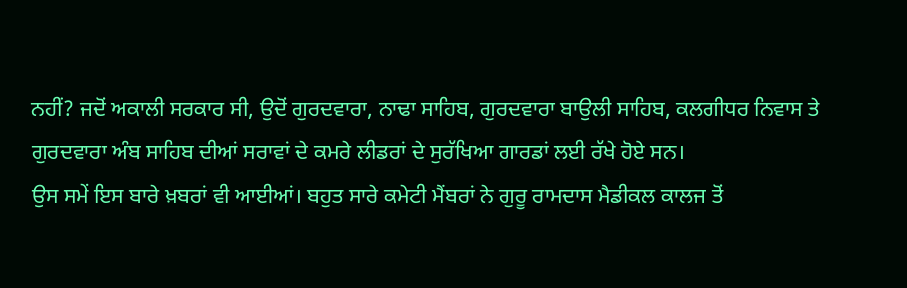ਨਹੀਂ? ਜਦੋਂ ਅਕਾਲੀ ਸਰਕਾਰ ਸੀ, ਉਦੋਂ ਗੁਰਦਵਾਰਾ, ਨਾਢਾ ਸਾਹਿਬ, ਗੁਰਦਵਾਰਾ ਬਾਉਲੀ ਸਾਹਿਬ, ਕਲਗੀਧਰ ਨਿਵਾਸ ਤੇ ਗੁਰਦਵਾਰਾ ਅੰਬ ਸਾਹਿਬ ਦੀਆਂ ਸਰਾਵਾਂ ਦੇ ਕਮਰੇ ਲੀਡਰਾਂ ਦੇ ਸੁਰੱਖਿਆ ਗਾਰਡਾਂ ਲਈ ਰੱਖੇ ਹੋਏ ਸਨ।
ਉਸ ਸਮੇਂ ਇਸ ਬਾਰੇ ਖ਼ਬਰਾਂ ਵੀ ਆਈਆਂ। ਬਹੁਤ ਸਾਰੇ ਕਮੇਟੀ ਮੈਂਬਰਾਂ ਨੇ ਗੁਰੂ ਰਾਮਦਾਸ ਮੈਡੀਕਲ ਕਾਲਜ ਤੋਂ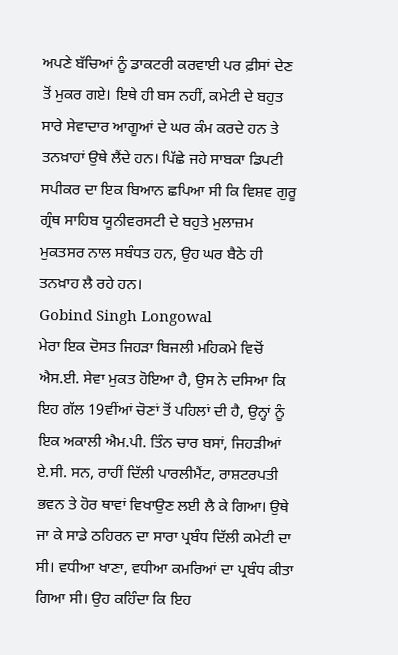ਅਪਣੇ ਬੱਚਿਆਂ ਨੂੰ ਡਾਕਟਰੀ ਕਰਵਾਈ ਪਰ ਫ਼ੀਸਾਂ ਦੇਣ ਤੋਂ ਮੁਕਰ ਗਏ। ਇਥੇ ਹੀ ਬਸ ਨਹੀਂ, ਕਮੇਟੀ ਦੇ ਬਹੁਤ ਸਾਰੇ ਸੇਵਾਦਾਰ ਆਗੂਆਂ ਦੇ ਘਰ ਕੰਮ ਕਰਦੇ ਹਨ ਤੇ ਤਨਖ਼ਾਹਾਂ ਉਥੇ ਲੈਂਦੇ ਹਨ। ਪਿੱਛੇ ਜਹੇ ਸਾਬਕਾ ਡਿਪਟੀ ਸਪੀਕਰ ਦਾ ਇਕ ਬਿਆਨ ਛਪਿਆ ਸੀ ਕਿ ਵਿਸ਼ਵ ਗੁਰੂ ਗ੍ਰੰਥ ਸਾਹਿਬ ਯੂਨੀਵਰਸਟੀ ਦੇ ਬਹੁਤੇ ਮੁਲਾਜ਼ਮ ਮੁਕਤਸਰ ਨਾਲ ਸਬੰਧਤ ਹਨ, ਉਹ ਘਰ ਬੈਠੇ ਹੀ ਤਨਖ਼ਾਹ ਲੈ ਰਹੇ ਹਨ।
Gobind Singh Longowal
ਮੇਰਾ ਇਕ ਦੋਸਤ ਜਿਹੜਾ ਬਿਜਲੀ ਮਹਿਕਮੇ ਵਿਚੋਂ ਐਸ.ਈ. ਸੇਵਾ ਮੁਕਤ ਹੋਇਆ ਹੈ, ਉਸ ਨੇ ਦਸਿਆ ਕਿ ਇਹ ਗੱਲ 19ਵੀਂਆਂ ਚੋਣਾਂ ਤੋਂ ਪਹਿਲਾਂ ਦੀ ਹੈ, ਉਨ੍ਹਾਂ ਨੂੰ ਇਕ ਅਕਾਲੀ ਐਮ.ਪੀ. ਤਿੰਨ ਚਾਰ ਬਸਾਂ, ਜਿਹੜੀਆਂ ਏ.ਸੀ. ਸਨ, ਰਾਹੀਂ ਦਿੱਲੀ ਪਾਰਲੀਮੈਂਟ, ਰਾਸ਼ਟਰਪਤੀ ਭਵਨ ਤੇ ਹੋਰ ਥਾਵਾਂ ਵਿਖਾਉਣ ਲਈ ਲੈ ਕੇ ਗਿਆ। ਉਥੇ ਜਾ ਕੇ ਸਾਡੇ ਠਹਿਰਨ ਦਾ ਸਾਰਾ ਪ੍ਰਬੰਧ ਦਿੱਲੀ ਕਮੇਟੀ ਦਾ ਸੀ। ਵਧੀਆ ਖਾਣਾ, ਵਧੀਆ ਕਮਰਿਆਂ ਦਾ ਪ੍ਰਬੰਧ ਕੀਤਾ ਗਿਆ ਸੀ। ਉਹ ਕਹਿੰਦਾ ਕਿ ਇਹ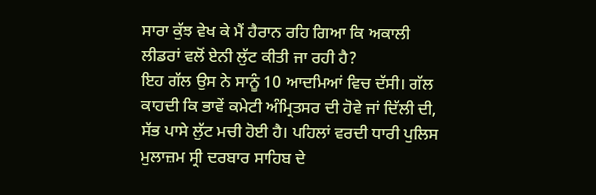ਸਾਰਾ ਕੁੱਝ ਵੇਖ ਕੇ ਮੈਂ ਹੈਰਾਨ ਰਹਿ ਗਿਆ ਕਿ ਅਕਾਲੀ ਲੀਡਰਾਂ ਵਲੋਂ ਏਨੀ ਲੁੱਟ ਕੀਤੀ ਜਾ ਰਹੀ ਹੈ?
ਇਹ ਗੱਲ ਉਸ ਨੇ ਸਾਨੂੰ 10 ਆਦਮਿਆਂ ਵਿਚ ਦੱਸੀ। ਗੱਲ ਕਾਹਦੀ ਕਿ ਭਾਵੇਂ ਕਮੇਟੀ ਅੰਮ੍ਰਿਤਸਰ ਦੀ ਹੋਵੇ ਜਾਂ ਦਿੱਲੀ ਦੀ, ਸੱਭ ਪਾਸੇ ਲੁੱਟ ਮਚੀ ਹੋਈ ਹੈ। ਪਹਿਲਾਂ ਵਰਦੀ ਧਾਰੀ ਪੁਲਿਸ ਮੁਲਾਜ਼ਮ ਸ੍ਰੀ ਦਰਬਾਰ ਸਾਹਿਬ ਦੇ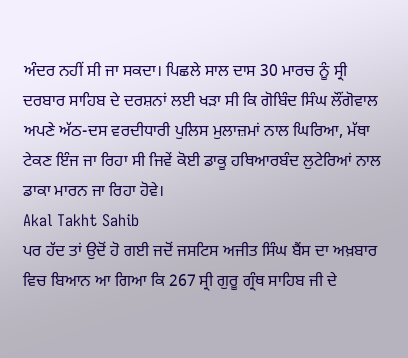ਅੰਦਰ ਨਹੀਂ ਸੀ ਜਾ ਸਕਦਾ। ਪਿਛਲੇ ਸਾਲ ਦਾਸ 30 ਮਾਰਚ ਨੂੰ ਸ੍ਰੀ ਦਰਬਾਰ ਸਾਹਿਬ ਦੇ ਦਰਸ਼ਨਾਂ ਲਈ ਖੜਾ ਸੀ ਕਿ ਗੋਬਿੰਦ ਸਿੰਘ ਲੌਂਗੋਵਾਲ ਅਪਣੇ ਅੱਠ-ਦਸ ਵਰਦੀਧਾਰੀ ਪੁਲਿਸ ਮੁਲਾਜ਼ਮਾਂ ਨਾਲ ਘਿਰਿਆ, ਮੱਥਾ ਟੇਕਣ ਇੰਜ ਜਾ ਰਿਹਾ ਸੀ ਜਿਵੇਂ ਕੋਈ ਡਾਕੂ ਹਥਿਆਰਬੰਦ ਲੁਟੇਰਿਆਂ ਨਾਲ ਡਾਕਾ ਮਾਰਨ ਜਾ ਰਿਹਾ ਹੋਵੇ।
Akal Takht Sahib
ਪਰ ਹੱਦ ਤਾਂ ਉਦੋਂ ਹੋ ਗਈ ਜਦੋਂ ਜਸਟਿਸ ਅਜੀਤ ਸਿੰਘ ਬੈਂਸ ਦਾ ਅਖ਼ਬਾਰ ਵਿਚ ਬਿਆਨ ਆ ਗਿਆ ਕਿ 267 ਸ੍ਰੀ ਗੁਰੂ ਗ੍ਰੰਥ ਸਾਹਿਬ ਜੀ ਦੇ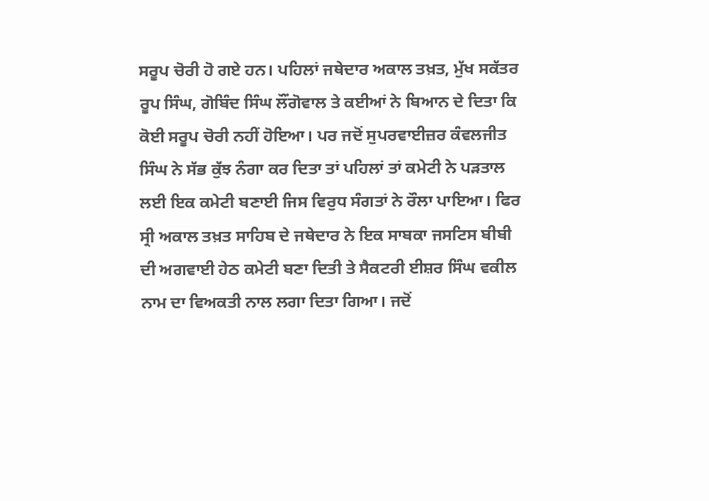ਸਰੂਪ ਚੋਰੀ ਹੋ ਗਏ ਹਨ। ਪਹਿਲਾਂ ਜਥੇਦਾਰ ਅਕਾਲ ਤਖ਼ਤ, ਮੁੱਖ ਸਕੱਤਰ ਰੂਪ ਸਿੰਘ, ਗੋਬਿੰਦ ਸਿੰਘ ਲੌਂਗੋਵਾਲ ਤੇ ਕਈਆਂ ਨੇ ਬਿਆਨ ਦੇ ਦਿਤਾ ਕਿ ਕੋਈ ਸਰੂਪ ਚੋਰੀ ਨਹੀਂ ਹੋਇਆ। ਪਰ ਜਦੋਂ ਸੁਪਰਵਾਈਜ਼ਰ ਕੰਵਲਜੀਤ ਸਿੰਘ ਨੇ ਸੱਭ ਕੁੱਝ ਨੰਗਾ ਕਰ ਦਿਤਾ ਤਾਂ ਪਹਿਲਾਂ ਤਾਂ ਕਮੇਟੀ ਨੇ ਪੜਤਾਲ ਲਈ ਇਕ ਕਮੇਟੀ ਬਣਾਈ ਜਿਸ ਵਿਰੁਧ ਸੰਗਤਾਂ ਨੇ ਰੌਲਾ ਪਾਇਆ। ਫਿਰ ਸ੍ਰੀ ਅਕਾਲ ਤਖ਼ਤ ਸਾਹਿਬ ਦੇ ਜਥੇਦਾਰ ਨੇ ਇਕ ਸਾਬਕਾ ਜਸਟਿਸ ਬੀਬੀ ਦੀ ਅਗਵਾਈ ਹੇਠ ਕਮੇਟੀ ਬਣਾ ਦਿਤੀ ਤੇ ਸੈਕਟਰੀ ਈਸ਼ਰ ਸਿੰਘ ਵਕੀਲ ਨਾਮ ਦਾ ਵਿਅਕਤੀ ਨਾਲ ਲਗਾ ਦਿਤਾ ਗਿਆ। ਜਦੋਂ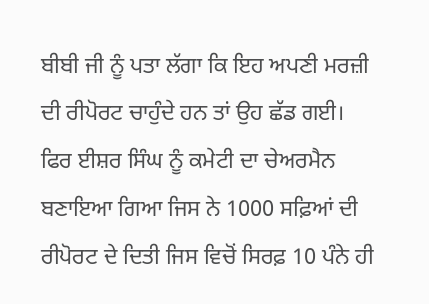ਬੀਬੀ ਜੀ ਨੂੰ ਪਤਾ ਲੱਗਾ ਕਿ ਇਹ ਅਪਣੀ ਮਰਜ਼ੀ ਦੀ ਰੀਪੋਰਟ ਚਾਹੁੰਦੇ ਹਨ ਤਾਂ ਉਹ ਛੱਡ ਗਈ।
ਫਿਰ ਈਸ਼ਰ ਸਿੰਘ ਨੂੰ ਕਮੇਟੀ ਦਾ ਚੇਅਰਮੈਨ ਬਣਾਇਆ ਗਿਆ ਜਿਸ ਨੇ 1000 ਸਫ਼ਿਆਂ ਦੀ ਰੀਪੋਰਟ ਦੇ ਦਿਤੀ ਜਿਸ ਵਿਚੋਂ ਸਿਰਫ਼ 10 ਪੰਨੇ ਹੀ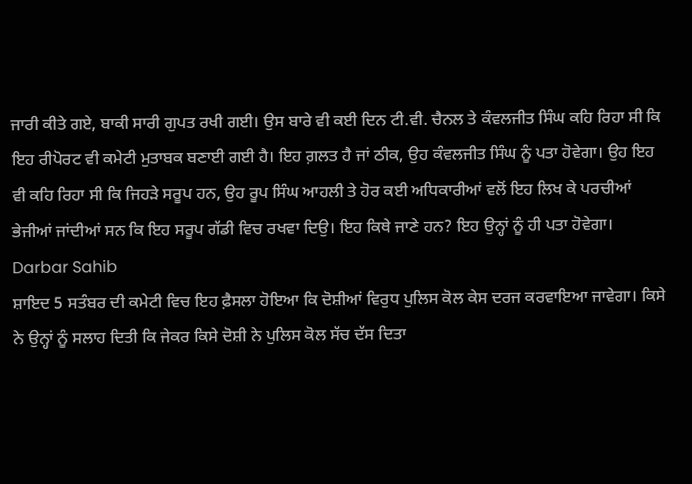ਜਾਰੀ ਕੀਤੇ ਗਏ, ਬਾਕੀ ਸਾਰੀ ਗੁਪਤ ਰਖੀ ਗਈ। ਉਸ ਬਾਰੇ ਵੀ ਕਈ ਦਿਨ ਟੀ.ਵੀ. ਚੈਨਲ ਤੇ ਕੰਵਲਜੀਤ ਸਿੰਘ ਕਹਿ ਰਿਹਾ ਸੀ ਕਿ ਇਹ ਰੀਪੋਰਟ ਵੀ ਕਮੇਟੀ ਮੁਤਾਬਕ ਬਣਾਈ ਗਈ ਹੈ। ਇਹ ਗ਼ਲਤ ਹੈ ਜਾਂ ਠੀਕ, ਉਹ ਕੰਵਲਜੀਤ ਸਿੰਘ ਨੂੰ ਪਤਾ ਹੋਵੇਗਾ। ਉਹ ਇਹ ਵੀ ਕਹਿ ਰਿਹਾ ਸੀ ਕਿ ਜਿਹੜੇ ਸਰੂਪ ਹਨ, ਉਹ ਰੂਪ ਸਿੰਘ ਆਹਲੀ ਤੇ ਹੋਰ ਕਈ ਅਧਿਕਾਰੀਆਂ ਵਲੋਂ ਇਹ ਲਿਖ ਕੇ ਪਰਚੀਆਂ ਭੇਜੀਆਂ ਜਾਂਦੀਆਂ ਸਨ ਕਿ ਇਹ ਸਰੂਪ ਗੱਡੀ ਵਿਚ ਰਖਵਾ ਦਿਉ। ਇਹ ਕਿਥੇ ਜਾਣੇ ਹਨ? ਇਹ ਉਨ੍ਹਾਂ ਨੂੰ ਹੀ ਪਤਾ ਹੋਵੇਗਾ।
Darbar Sahib
ਸ਼ਾਇਦ 5 ਸਤੰਬਰ ਦੀ ਕਮੇਟੀ ਵਿਚ ਇਹ ਫ਼ੈਸਲਾ ਹੋਇਆ ਕਿ ਦੋਸ਼ੀਆਂ ਵਿਰੁਧ ਪੁਲਿਸ ਕੋਲ ਕੇਸ ਦਰਜ ਕਰਵਾਇਆ ਜਾਵੇਗਾ। ਕਿਸੇ ਨੇ ਉਨ੍ਹਾਂ ਨੂੰ ਸਲਾਹ ਦਿਤੀ ਕਿ ਜੇਕਰ ਕਿਸੇ ਦੋਸ਼ੀ ਨੇ ਪੁਲਿਸ ਕੋਲ ਸੱਚ ਦੱਸ ਦਿਤਾ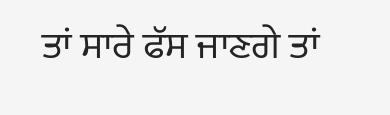ਤਾਂ ਸਾਰੇ ਫੱਸ ਜਾਣਗੇ ਤਾਂ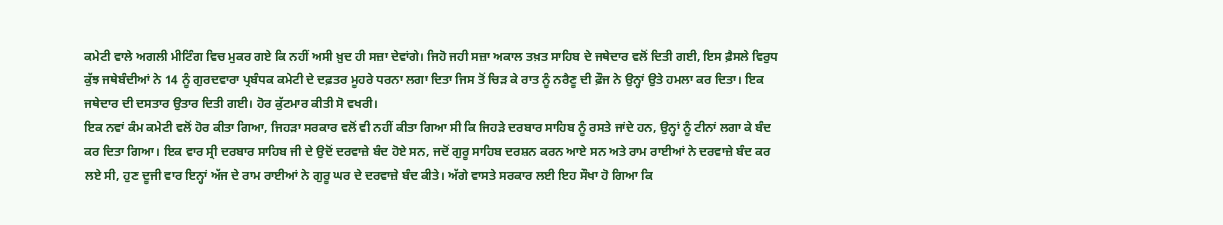ਕਮੇਟੀ ਵਾਲੇ ਅਗਲੀ ਮੀਟਿੰਗ ਵਿਚ ਮੁਕਰ ਗਏ ਕਿ ਨਹੀਂ ਅਸੀ ਖ਼ੁਦ ਹੀ ਸਜ਼ਾ ਦੇਵਾਂਗੇ। ਜਿਹੋ ਜਹੀ ਸਜ਼ਾ ਅਕਾਲ ਤਖ਼ਤ ਸਾਹਿਬ ਦੇ ਜਥੇਦਾਰ ਵਲੋਂ ਦਿਤੀ ਗਈ, ਇਸ ਫ਼ੈਸਲੇ ਵਿਰੁਧ ਕੁੱਝ ਜਥੇਬੰਦੀਆਂ ਨੇ 14 ਨੂੰ ਗੁਰਦਵਾਰਾ ਪ੍ਰਬੰਧਕ ਕਮੇਟੀ ਦੇ ਦਫ਼ਤਰ ਮੂਹਰੇ ਧਰਨਾ ਲਗਾ ਦਿਤਾ ਜਿਸ ਤੋਂ ਚਿੜ ਕੇ ਰਾਤ ਨੂੰ ਨਰੈਣੂ ਦੀ ਫ਼ੌਜ ਨੇ ਉਨ੍ਹਾਂ ਉਤੇ ਹਮਲਾ ਕਰ ਦਿਤਾ। ਇਕ ਜਥੇਦਾਰ ਦੀ ਦਸਤਾਰ ਉਤਾਰ ਦਿਤੀ ਗਈ। ਹੋਰ ਕੁੱਟਮਾਰ ਕੀਤੀ ਸੋ ਵਖਰੀ।
ਇਕ ਨਵਾਂ ਕੰਮ ਕਮੇਟੀ ਵਲੋਂ ਹੋਰ ਕੀਤਾ ਗਿਆ, ਜਿਹੜਾ ਸਰਕਾਰ ਵਲੋਂ ਵੀ ਨਹੀਂ ਕੀਤਾ ਗਿਆ ਸੀ ਕਿ ਜਿਹੜੇ ਦਰਬਾਰ ਸਾਹਿਬ ਨੂੰ ਰਸਤੇ ਜਾਂਦੇ ਹਨ, ਉਨ੍ਹਾਂ ਨੂੰ ਟੀਨਾਂ ਲਗਾ ਕੇ ਬੰਦ ਕਰ ਦਿਤਾ ਗਿਆ। ਇਕ ਵਾਰ ਸ੍ਰੀ ਦਰਬਾਰ ਸਾਹਿਬ ਜੀ ਦੇ ਉਦੋਂ ਦਰਵਾਜ਼ੇ ਬੰਦ ਹੋਏ ਸਨ, ਜਦੋਂ ਗੁਰੂ ਸਾਹਿਬ ਦਰਸ਼ਨ ਕਰਨ ਆਏ ਸਨ ਅਤੇ ਰਾਮ ਰਾਈਆਂ ਨੇ ਦਰਵਾਜ਼ੇ ਬੰਦ ਕਰ ਲਏ ਸੀ, ਹੁਣ ਦੂਜੀ ਵਾਰ ਇਨ੍ਹਾਂ ਅੱਜ ਦੇ ਰਾਮ ਰਾਈਆਂ ਨੇ ਗੁਰੂ ਘਰ ਦੇ ਦਰਵਾਜ਼ੇ ਬੰਦ ਕੀਤੇ। ਅੱਗੇ ਵਾਸਤੇ ਸਰਕਾਰ ਲਈ ਇਹ ਸੌਖਾ ਹੋ ਗਿਆ ਕਿ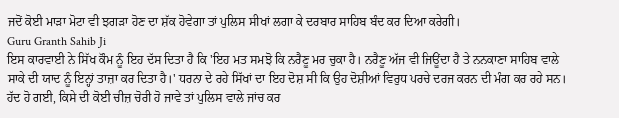ਜਦੋਂ ਕੋਈ ਮਾੜਾ ਮੋਟਾ ਵੀ ਝਗੜਾ ਹੋਣ ਦਾ ਸ਼ੱਕ ਹੋਵੇਗਾ ਤਾਂ ਪੁਲਿਸ ਸੀਖਾਂ ਲਗਾ ਕੇ ਦਰਬਾਰ ਸਾਹਿਬ ਬੰਦ ਕਰ ਦਿਆ ਕਰੇਗੀ।
Guru Granth Sahib Ji
ਇਸ ਕਾਰਵਾਈ ਨੇ ਸਿੱਖ ਕੌਮ ਨੂੰ ਇਹ ਦੱਸ ਦਿਤਾ ਹੈ ਕਿ 'ਇਹ ਮਤ ਸਮਝੋ ਕਿ ਨਰੈਣੂ ਮਰ ਚੁਕਾ ਹੈ। ਨਰੈਣੂ ਅੱਜ ਵੀ ਜਿਊਂਦਾ ਹੈ ਤੇ ਨਨਕਾਣਾ ਸਾਹਿਬ ਵਾਲੇ ਸਾਕੇ ਦੀ ਯਾਦ ਨੂੰ ਇਨ੍ਹਾਂ ਤਾਜ਼ਾ ਕਰ ਦਿਤਾ ਹੈ।' ਧਰਨਾ ਦੇ ਰਹੇ ਸਿੱਖਾਂ ਦਾ ਇਹ ਦੋਸ਼ ਸੀ ਕਿ ਉਹ ਦੋਸ਼ੀਆਂ ਵਿਰੁਧ ਪਰਚੇ ਦਰਜ ਕਰਨ ਦੀ ਮੰਗ ਕਰ ਰਹੇ ਸਨ।
ਹੱਦ ਹੋ ਗਈ, ਕਿਸੇ ਦੀ ਕੋਈ ਚੀਜ਼ ਚੋਰੀ ਹੋ ਜਾਵੇ ਤਾਂ ਪੁਲਿਸ ਵਾਲੇ ਜਾਂਚ ਕਰ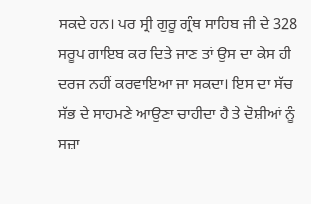ਸਕਦੇ ਹਨ। ਪਰ ਸ੍ਰੀ ਗੁਰੂ ਗ੍ਰੰਥ ਸਾਹਿਬ ਜੀ ਦੇ 328 ਸਰੂਪ ਗਾਇਬ ਕਰ ਦਿਤੇ ਜਾਣ ਤਾਂ ਉਸ ਦਾ ਕੇਸ ਹੀ ਦਰਜ ਨਹੀਂ ਕਰਵਾਇਆ ਜਾ ਸਕਦਾ। ਇਸ ਦਾ ਸੱਚ ਸੱਭ ਦੇ ਸਾਹਮਣੇ ਆਉਣਾ ਚਾਹੀਦਾ ਹੈ ਤੇ ਦੋਸ਼ੀਆਂ ਨੂੰ ਸਜ਼ਾ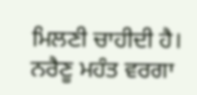ਮਿਲਣੀ ਚਾਹੀਦੀ ਹੈ। ਨਰੈਣੂ ਮਹੰਤ ਵਰਗਾ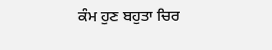ਕੰਮ ਹੁਣ ਬਹੁਤਾ ਚਿਰ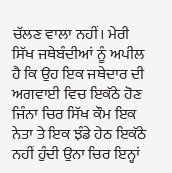ਚੱਲਣ ਵਾਲਾ ਨਹੀਂ। ਮੇਰੀ ਸਿੱਖ ਜਥੇਬੰਦੀਆਂ ਨੂੰ ਅਪੀਲ ਹੈ ਕਿ ਉਹ ਇਕ ਜਥੇਦਾਰ ਦੀ ਅਗਵਾਈ ਵਿਚ ਇਕੱਠੇ ਹੋਣ ਜਿੰਨਾ ਚਿਰ ਸਿੱਖ ਕੌਮ ਇਕ ਨੇਤਾ ਤੇ ਇਕ ਝੰਡੇ ਹੇਠ ਇਕੱਠੇ ਨਹੀਂ ਹੁੰਦੀ ਉਨਾ ਚਿਰ ਇਨ੍ਹਾਂ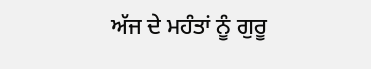ਅੱਜ ਦੇ ਮਹੰਤਾਂ ਨੂੰ ਗੁਰੂ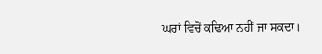ਘਰਾਂ ਵਿਚੋਂ ਕਢਿਆ ਨਹੀਂ ਜਾ ਸਕਦਾ।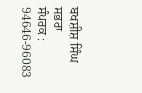ਬਖਸ਼ੀਸ਼ ਸਿੰਘ ਸਭਰਾ
ਸੰਪਰਕ : 94646-96083